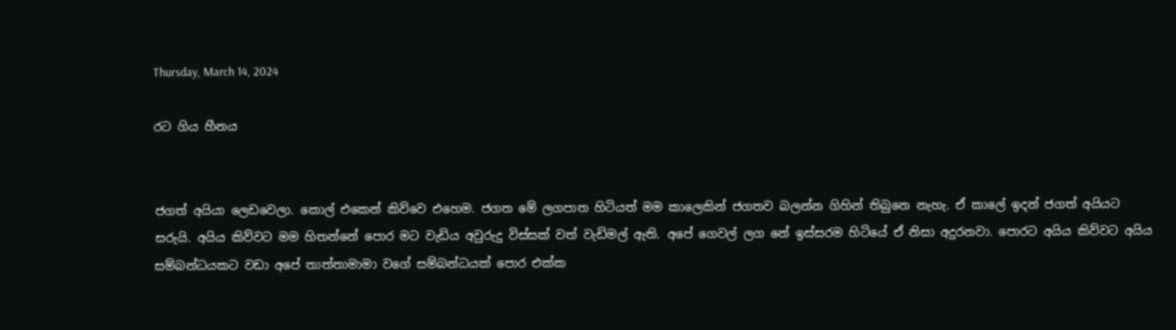Thursday, March 14, 2024

රට ගිය හීනය


ජගත් අයියා ලෙඩවෙලා. කොල් එකෙන් කිව්වෙ එහෙම. ජගත මේ ලගපාත හිටියත් මම කාලෙකින් ජගතව බලන්න ගිහින් තිබුනෙ නැහැ. ඒ කාලේ ඉදන් ජගත් අයියට සරුයි. අයිය කිව්වට මම හිතන්නේ පොර මට වැඩිය අවුරුදු විස්සක් වත් වැඩිමල් ඇති. අපේ ගෙවල් ලග නේ ඉස්සරම හිටියේ ඒ නිසා අදුරනවා. පොරට අයිය කිව්වට අයිය සම්බන්ධයකට වඩා අපේ තාත්තාමාමා වගේ සම්බන්ධයක් පොර එක්ක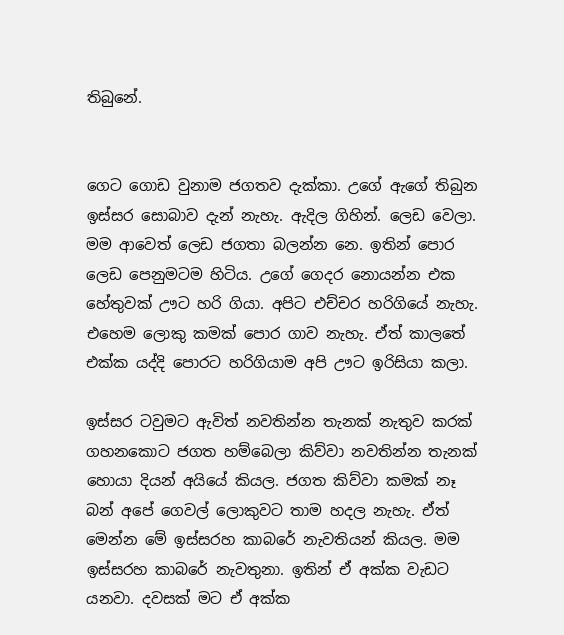තිබුනේ.


ගෙට ගොඩ වුනාම ජගතව දැක්කා. උගේ ඇගේ තිබුන ඉස්සර සොබාව දැන් නැහැ. ඇදිල ගිහින්. ලෙඩ වෙලා. මම ආවෙත් ලෙඩ ජගතා බලන්න නෙ. ඉතින් පොර ලෙඩ පෙනුමටම හිටිය. උගේ ගෙදර නොයන්න එක හේතුවක් ඌට හරි ගියා. අපිට එච්චර හරිගියේ නැහැ. එහෙම ලොකු කමක් පොර ගාව නැහැ. ඒත් කාලතේ එක්ක යද්දි පොරට හරිගියාම අපි ඌට ඉරිසියා කලා.

ඉස්සර ටවුමට ඇවිත් නවතින්න තැනක් නැතුව කරක් ගහනකොට ජගත හම්බෙලා කිව්වා නවතින්න තැනක් හොයා දියන් අයියේ කියල. ජගත කිව්වා කමක් නෑ බන් අපේ ගෙවල් ලොකුවට තාම හදල නැහැ. ඒත් මෙන්න මේ ඉස්සරහ කාබරේ නැවතියන් කියල. මම ඉස්සරහ කාබරේ නැවතුනා. ඉතින් ඒ අක්ක වැඩට යනවා. දවසක් මට ඒ අක්ක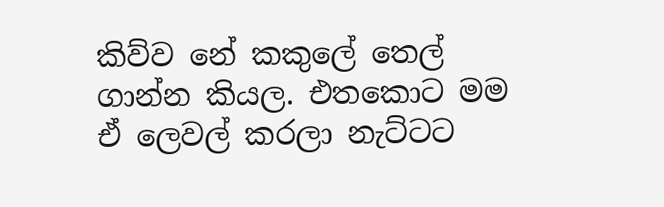කිව්ව නේ කකුලේ තෙල් ගාන්න කියල. එතකොට මම ඒ ලෙවල් කරලා නැට්ටට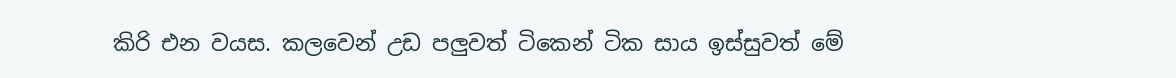කිරි එන වයස. කලවෙන් උඩ පලුවත් ටිකෙන් ටික සාය ඉස්සුවත් මේ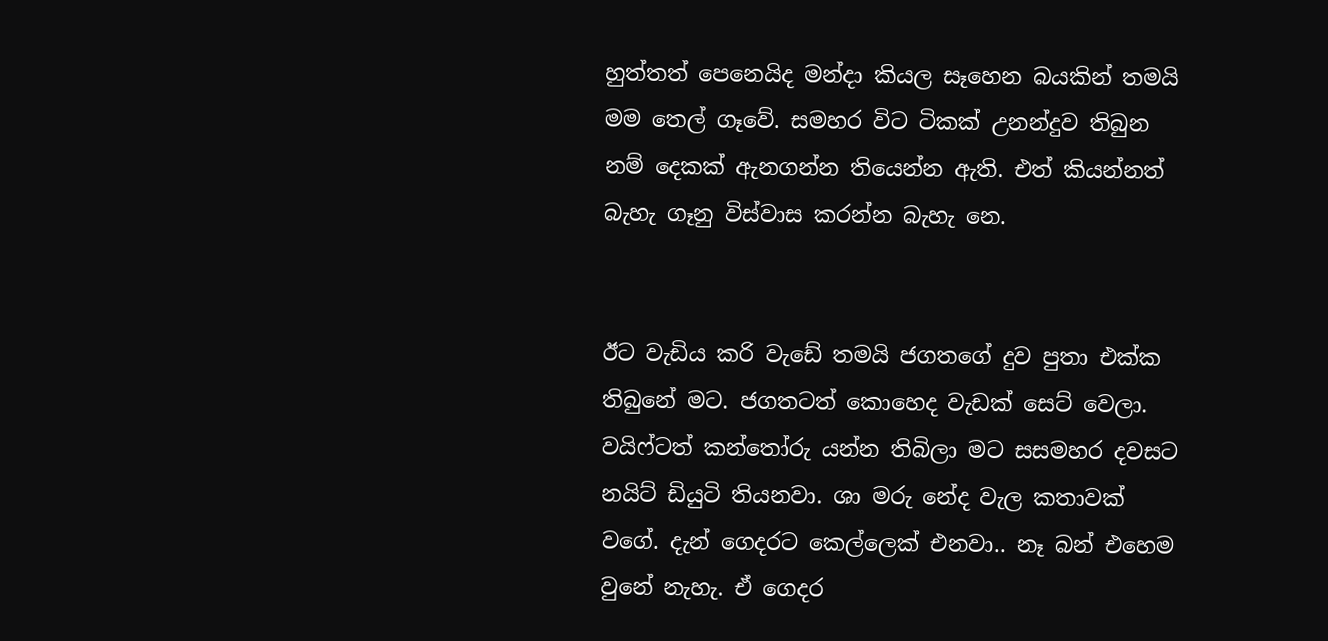හුත්තත් පෙනෙයිද මන්දා කියල සෑහෙන බයකින් තමයි මම තෙල් ගෑවේ. සමහර විට ටිකක් උනන්දුව තිබුන නම් දෙකක් ඇනගන්න තියෙන්න ඇති. එත් කියන්නත් බැහැ ගෑනු විස්වාස කරන්න බැහැ නෙ.


ඊට වැඩිය කරි වැඩේ තමයි ජගතගේ දුව පුතා එක්ක තිබුනේ මට. ජගතටත් කොහෙද වැඩක් සෙට් වෙලා. වයිෆ්ටත් කන්තෝරු යන්න තිබිලා මට සසමහර දවසට නයිට් ඩියුටි තියනවා. ශා මරු නේද වැල කතාවක් වගේ. දැන් ගෙදරට කෙල්ලෙක් එනවා.. නෑ බන් එහෙම වුනේ නැහැ. ඒ ගෙදර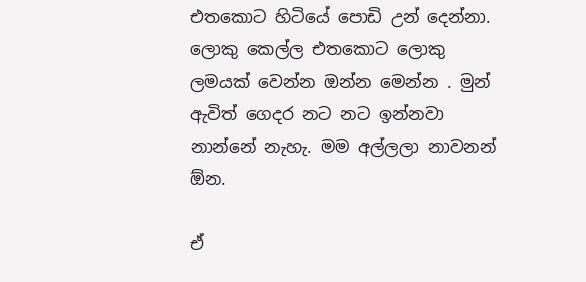එතකොට හිටියේ පොඩි උන් දෙන්නා. ලොකු කෙල්ල එතකොට ලොකු ලමයක් වෙන්න ඔන්න මෙන්න . මුන් ඇවිත් ගෙදර නට නට ඉන්නවා නාන්නේ නැහැ. මම අල්ලලා නාවනන් ඕන.

ඒ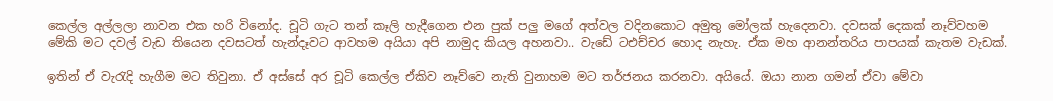කෙල්ල අල්ලලා නාවන එක හරි විනෝද. චූටි ගැට තන් කෑලි හැදීගෙන එන පුක් පලු මගේ අත්වල වදිනකොට අමුතු මෝලක් හැදෙනවා. දවසක් දෙකක් නෑව්වහම මේකි මට දවල් වැඩ තියෙන දවසටත් හැන්දෑවට ආවහම අයියා අපි නාමුද කියල අහනවා.. වැඩේ ටඑච්චර හොද නැහැ. ඒක මහ ආනන්තරිය පාපයක් කැතම වැඩක්.

ඉතින් ඒ වැරැදි හැගීම මට තිවුනා. ඒ අස්සේ අර චූටි කෙල්ල ඒකිව නෑව්වෙ නැති වුනාහම මට තර්ජනය කරනවා. අයියේ. ඔයා නාන ගමන් ඒවා මේවා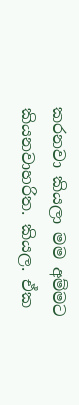කරනවා කියලා මම අම්මට කියනවාහරිත. කියල. ඒක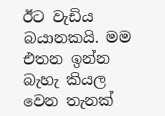ඊට වැඩිය බයානකයි. මම එතන ඉන්න බැහැ කියල වෙන තැනක්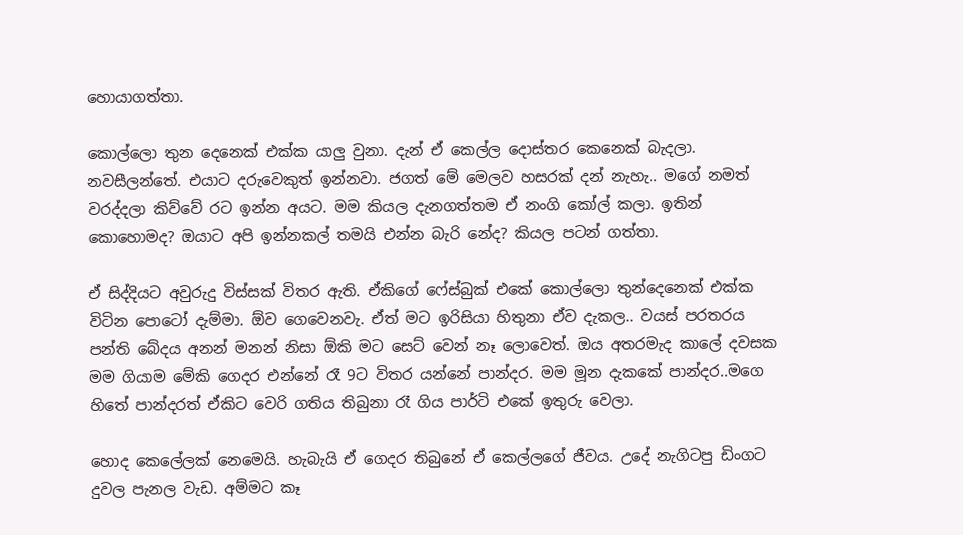හොයාගත්තා.

කොල්ලො තුන දෙනෙක් එක්ක යාලු වුනා. දැන් ඒ කෙල්ල දොස්තර කෙනෙක් බැදලා. නවසීලන්තේ. එයාට දරුවෙකුත් ඉන්නවා. ජගත් මේ මෙලව හසරක් දන් නැහැ.. මගේ නමත් වරද්දලා කිව්වේ රට ඉන්න අයට. මම කියල දැනගත්තම ඒ නංගි කෝල් කලා. ඉතින් කොහොමද? ඔයාට අපි ඉන්නකල් තමයි එන්න බැරි නේද? කියල පටන් ගත්තා.

ඒ සිද්දියට අවුරුදු විස්සක් විතර ඇති. ඒකිගේ ෆේස්බුක් එකේ කොල්ලො තුන්දෙනෙක් එක්ක විටින පොටෝ දැම්මා. ඕව ගෙවෙනවැ. ඒත් මට ඉරිසියා හිතුනා ඒව දැකල.. වයස් පරතරය පන්ති බේදය අනන් මනන් නිසා ඕකි මට සෙට් වෙන් නෑ ලොවෙත්. ඔය අතරමැද කාලේ දවසක මම ගියාම මේකි ගෙදර එන්නේ රෑ 9ට විතර යන්නේ පාන්දර. මම මූන දැකකේ පාන්දර..මගෙ හිතේ පාන්දරත් ඒකිට වෙරි ගතිය තිබුනා රෑ ගිය පාර්ටි එකේ ඉතුරු වෙලා.

හොද කෙලේලක් නෙමෙයි. හැබැයි ඒ ගෙදර තිබුනේ ඒ කෙල්ලගේ ජීවය. උදේ නැගිටපු ඩිංගට දුවල පැනල වැඩ. අම්මට කෑ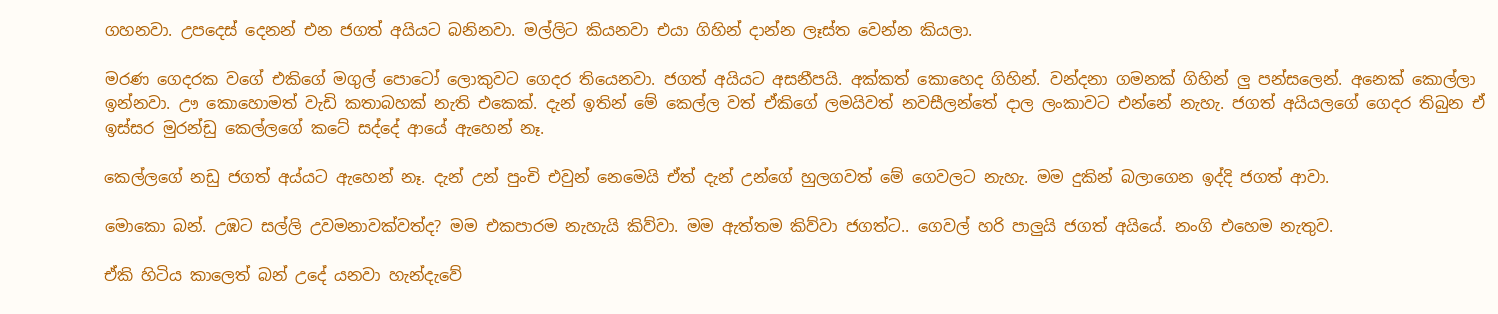ගහනවා. උපදෙස් දෙනන් එන ජගත් අයියට බනිනවා. මල්ලිට කියනවා එයා ගිහින් දාන්න ලෑස්ත වෙන්න කියලා.

මරණ ගෙදරක වගේ එකිගේ මගුල් පොටෝ ලොකුවට ගෙදර තියෙනවා. ජගත් අයියට අසනීපයි. අක්කත් කොහෙද ගිහින්. වන්දනා ගමනක් ගිහින් ලු පන්සලෙන්. අනෙක් කොල්ලා ඉන්නවා. ඌ කොහොමත් වැඩි කතාබහක් නැති එකෙක්. දැන් ඉතින් මේ කෙල්ල වත් ඒකිගේ ලමයිවත් නවසීලන්තේ දාල ලංකාවට එන්නේ නැහැ. ජගත් අයියලගේ ගෙදර තිබුන ඒ ඉස්සර මුරන්ඩු කෙල්ලගේ කටේ සද්දේ ආයේ ඇහෙන් නෑ.

කෙල්ලගේ නඩු ජගත් අය්යට ඇහෙන් නෑ. දැන් උන් පුංචි එවුන් නෙමෙයි ඒත් දැන් උන්ගේ හුලගවත් මේ ගෙවලට නැහැ. මම දුකින් බලාගෙන ඉද්දි ජගත් ආවා.

මොකො බන්. උඹට සල්ලි උවමනාවක්වත්ද? මම එකපාරම නැහැයි කිව්වා. මම ඇත්තම කිව්වා ජගත්ට.. ගෙවල් හරි පාලුයි ජගත් අයියේ. නංගි එහෙම නැතුව.

ඒකි හිටිය කාලෙත් බන් උදේ යනවා හැන්දැවේ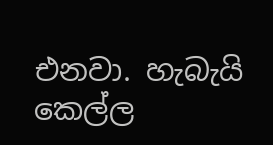එනවා. හැබැයි කෙල්ල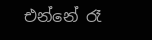එන්නේ රෑ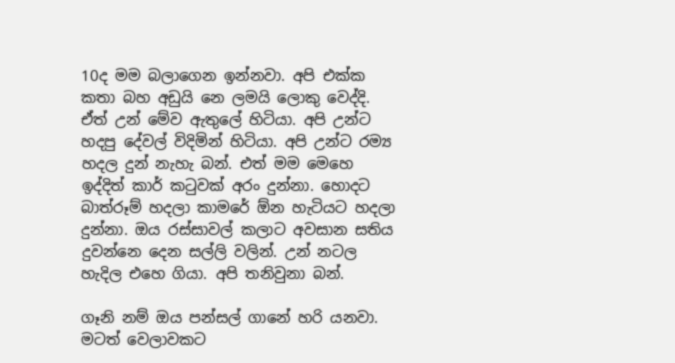10ද මම බලාගෙන ඉන්නවා. අපි එක්ක කතා බහ අඩුයි නෙ ලමයි ලොකු වෙද්දි. ඒත් උන් මේව ඇතුලේ හිටියා. අපි උන්ට හදපු දේවල් විදිමින් හිටියා. අපි උන්ට රම්‍ය හදල දුන් නැහැ බන්. එත් මම මෙහෙ ඉද්දිත් කාර් කටුවක් අරං දුන්නා. හොදට බාත්රූම් හදලා කාමරේ ඕන හැටියට හදලා දුන්නා. ඔය රස්සාවල් කලාට අවසාන සතිය දුවන්නෙ දෙන සල්ලි වලින්. උන් නටල හැදිල එහෙ ගියා. අපි තනිවුනා බන්.

ගෑනි නම් ඔය පන්සල් ගානේ හරි යනවා. මටත් වෙලාවකට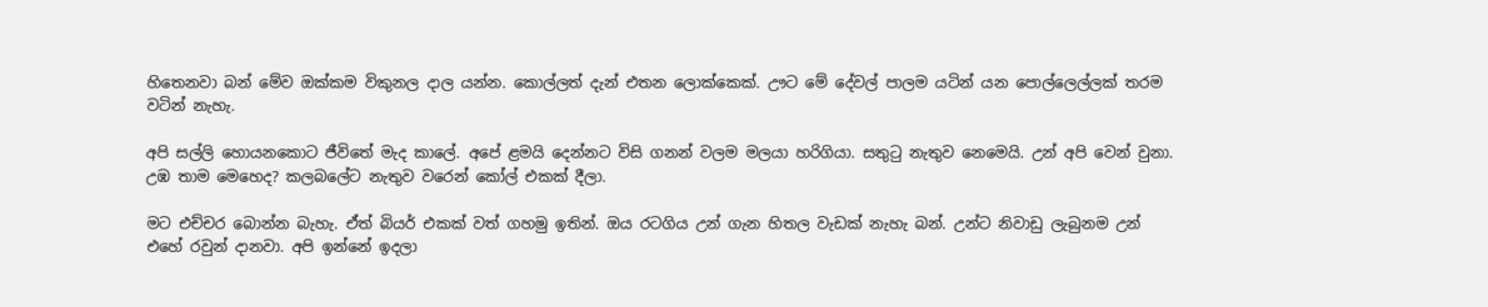හිතෙනවා බන් මේව ඔක්කම විකුනල දාල යන්න. කොල්ලත් දැන් එතන ලොක්කෙක්. ඌට මේ දේවල් පාලම යටින් යන පොල්ලෙල්ලක් තරම වටින් නැහැ.

අපි සල්ලි හොයනකොට ජීවිතේ මැද කාලේ. අපේ ළමයි දෙන්නට විසි ගනන් වලම මලයා හරිගියා. සතුටු නැතුව නෙමෙයි. උන් අපි වෙන් වුනා. උඹ තාම මෙහෙද? කලබලේට නැතුව වරෙන් කෝල් එකක් දීලා.

මට එච්චර බොන්න බැහැ. ඒත් බියර් එකක් වත් ගහමු ඉතින්. ඔය රටගිය උන් ගැන හිතල වැඩක් නැහැ බන්. උන්ට නිවාඩු ලැබුනම උන් එහේ රවුන් දානවා. අපි ඉන්නේ ඉදලා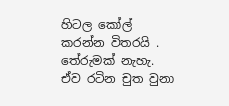හිටල කෝල් කරන්න විතරයි . තේරුමක් නැහැ. ඒව රටින චුත වුනා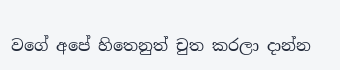වගේ අපේ හිතෙනුත් චුත කරලා දාන්න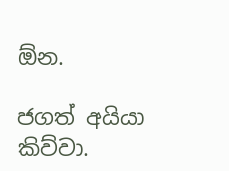ඕන.

ජගත් අයියා කිව්වා.